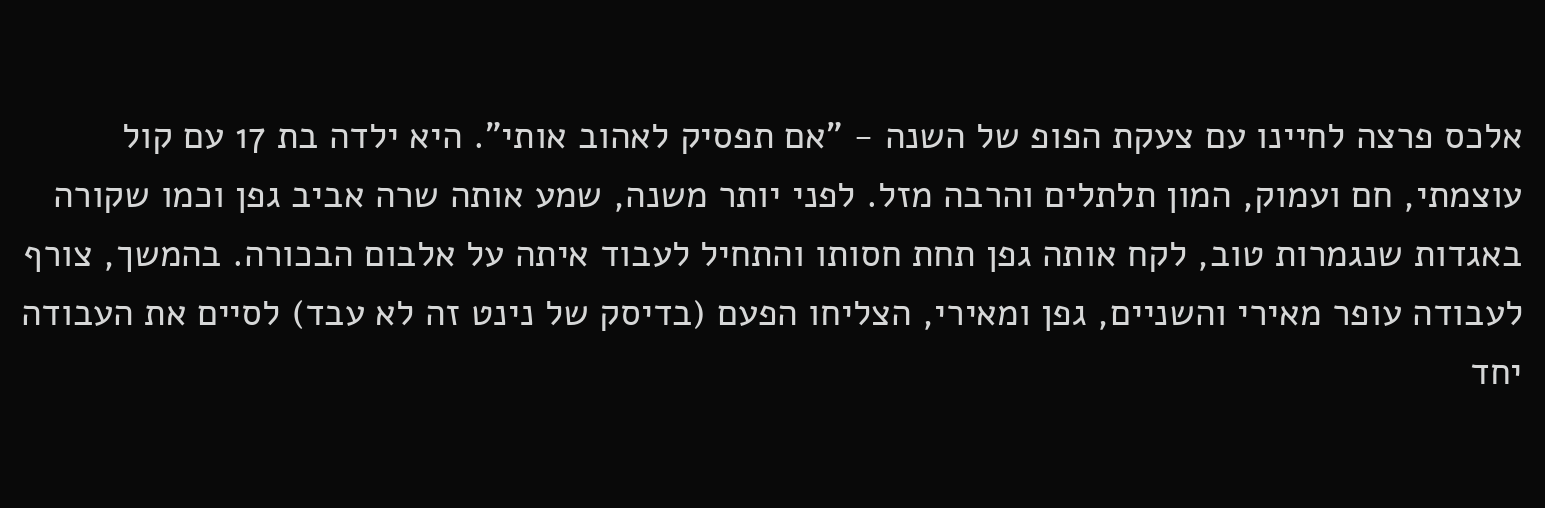אלכס פרצה לחיינו עם צעקת הפופ של השנה - "אם תפסיק לאהוב אותי". היא ילדה בת 17 עם קול עוצמתי, חם ועמוק, המון תלתלים והרבה מזל. לפני יותר משנה, שמע אותה שרה אביב גפן וכמו שקורה באגדות שנגמרות טוב, לקח אותה גפן תחת חסותו והתחיל לעבוד איתה על אלבום הבכורה. בהמשך, צורף לעבודה עופר מאירי והשניים, גפן ומאירי, הצליחו הפעם (בדיסק של נינט זה לא עבד) לסיים את העבודה יחד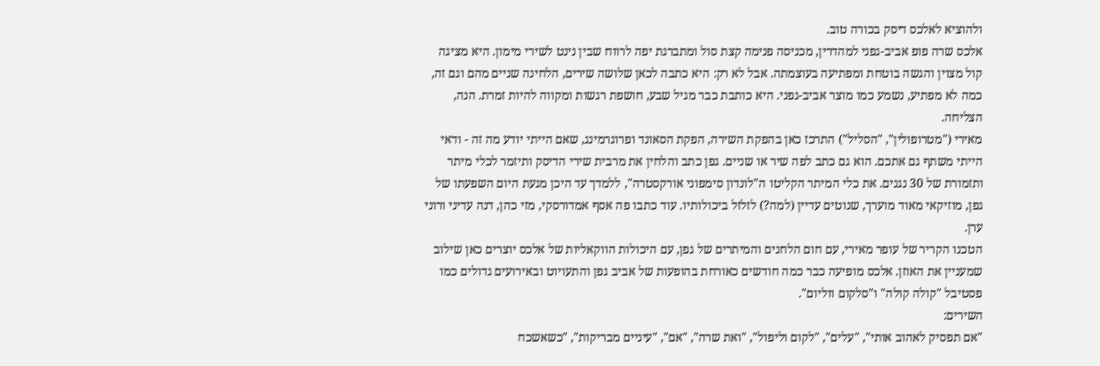ולהוציא לאלכס דיסק בכורה טוב.
אלכס שרה פופ אביב-גפני למהדרין, מכניסה פנימה קצת סול ומתברגת יפה לרווח שבין נינט לשירי מימון. היא מציגה קול מצוין והגשה בוטחת ומפתיעה בעוצמתה. אבל לא רק: היא כתבה לכאן שלושה שירים, הלחינה שניים מהם וגם זה, כמה לא מפתיע, נשמע כמו מוצר אביב-גפני. היא כותבת כבר מגיל שבע, חושפת רגשות ומקווה להיות זמרת. הנה, הצליחה.
מאירי ("מטרופולין", "הסליל") התרכז כאן בהפקת השירה, הפקת הסאונד ופרוגרמינג, שאם הייתי יודע מה זה - ודאי הייתי משתף גם אתכם. הוא גם כתב לפה שיר או שניים. גפן כתב והלחין את מרבית שירי הדיסק ותיזמר לכלי מיתר ותזמורת של 30 נגנים. את כלי המיתר הקליטו ה"לונדון סימפוני אורקסטרה", ללמדך עד היכן מגעת היום השפעתו של גפן, מוזיקאי מאוד מוערך, שנוטים עדיין (למה?) לזלזל ביכולותיו. עוד כתבו פה אסף אמדורסקי, מזי כהן, דנה עדיני ורוני ערן.
הטכנו הקריר של עופר מאירי, עם חום הלחנים והמיתרים של גפן, עם היכולות הווקאליות של אלכס יוצרים כאן שילוב שמעניין את האוזן. אלכס מופיעה כבר כמה חודשים כאורחת בהופעות של אביב גפן והתעויוט ובאירועים גדולים כמו פסטיבל "קולה קולה" ו"סלקום ווליום".
השירים:
"אם תפסיק לאהוב אותי", "עלים", "לקום וליפול", "ואת שרה", "אם", "עיניים מבריקות", "כשאשכח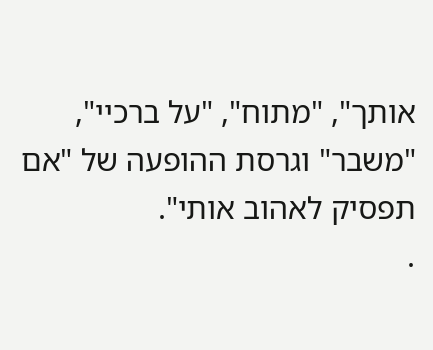אותך", "מתוח", "על ברכיי", "משבר" וגרסת ההופעה של "אם תפסיק לאהוב אותי".
.